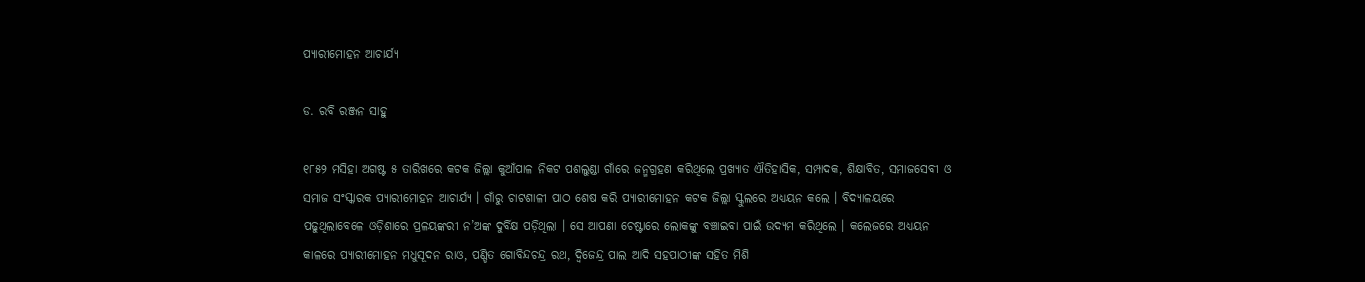ପ୍ୟାରୀମୋହନ ଆଚାର୍ଯ୍ୟ

ଡ. ରବି ରଞ୍ଜନ ସାହୁ

୧୮୫୨ ମସିହା ଅଗଷ୍ଟ ୫ ତାରିଖରେ କଟକ ଜିଲ୍ଲା କୁଆଁପାଳ ନିକଟ ପଶଲୁଣ୍ଡା ଗାଁରେ ଜନ୍ମଗ୍ରହଣ କରିଥିଲେ ପ୍ରଖ୍ୟାତ ଐତିହାସିକ, ସମ୍ପାଦକ, ଶିକ୍ଷାବିତ, ସମାଜସେବୀ ଓ ସମାଜ ସଂସ୍କାରକ ପ୍ୟାରୀମୋହନ ଆଚାର୍ଯ୍ୟ । ଗାଁରୁ ଚାଟଶାଳୀ ପାଠ ଶେଷ କରି ପ୍ୟାରୀମୋହନ କଟକ ଜିଲ୍ଲା ସ୍କୁଲରେ ଅଧ୍ୟୟନ କଲେ । ବିଦ୍ୟାଳୟରେ ପଢୁଥିଲାବେଳେ ଓଡ଼ିଶାରେ ପ୍ରଳୟଙ୍କରୀ ନ’ଅଙ୍କ ଦୁର୍ବିକ୍ଷ ପଡ଼ିଥିଲା । ସେ ଆପଣା ଚେଷ୍ଟାରେ ଲୋକଙ୍କୁ ବଞ୍ଚାଇବା ପାଇଁ ଉଦ୍ୟମ କରିଥିଲେ । କଲେଜରେ ଅଧ୍ୟୟନ କାଳରେ ପ୍ୟାରୀମୋହନ ମଧୁସୂଦନ ରାଓ, ପଣ୍ଡିତ ଗୋବିନ୍ଦଚନ୍ଦ୍ର ରଥ, ଦ୍ଵିଜେନ୍ଦ୍ର ପାଲ ଆଦି ସହପାଠୀଙ୍କ ସହିତ ମିଶି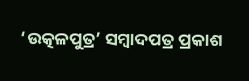‘ଉତ୍କଳପୁତ୍ର’ ସମ୍ବାଦପତ୍ର ପ୍ରକାଶ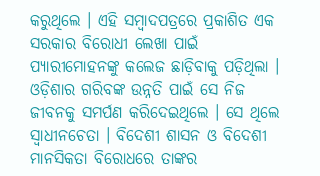କରୁଥିଲେ । ଏହି ସମ୍ବାଦପତ୍ରରେ ପ୍ରକାଶିତ ଏକ ସରକାର ବିରୋଧୀ ଲେଖା ପାଇଁ ପ୍ୟାରୀମୋହନଙ୍କୁ କଲେଜ ଛାଡ଼ିବାକୁ ପଡ଼ିଥିଲା । ଓଡ଼ିଶାର ଗରିବଙ୍କ ଉନ୍ନତି ପାଇଁ ସେ ନିଜ ଜୀବନକୁ ସମର୍ପଣ କରିଦେଇଥିଲେ । ସେ ଥିଲେ ସ୍ଵାଧୀନଚେତା । ବିଦେଶୀ ଶାସନ ଓ ବିଦେଶୀ ମାନସିକତା ବିରୋଧରେ ତାଙ୍କର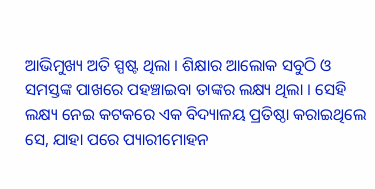ଆଭିମୁଖ୍ୟ ଅତି ସ୍ପଷ୍ଟ ଥିଲା । ଶିକ୍ଷାର ଆଲୋକ ସବୁଠି ଓ ସମସ୍ତଙ୍କ ପାଖରେ ପହଞ୍ଚାଇବା ତାଙ୍କର ଲକ୍ଷ୍ୟ ଥିଲା । ସେହି ଲକ୍ଷ୍ୟ ନେଇ କଟକରେ ଏକ ବିଦ୍ୟାଳୟ ପ୍ରତିଷ୍ଠା କରାଇଥିଲେ ସେ, ଯାହା ପରେ ପ୍ୟାରୀମୋହନ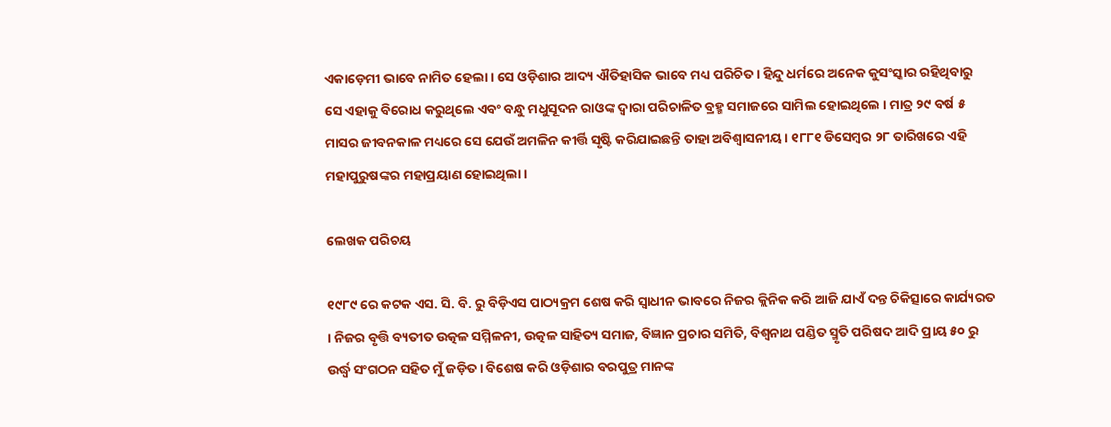ଏକାଡ଼େମୀ ଭାବେ ନାମିତ ହେଲା । ସେ ଓଡ଼ିଶାର ଆଦ୍ୟ ଐତିହାସିକ ଭାବେ ମଧ୍ୟ ପରିଚିତ । ହିନ୍ଦୁ ଧର୍ମରେ ଅନେକ କୁସଂସ୍କାର ରହିଥିବାରୁ ସେ ଏହାକୁ ବିରୋଧ କରୁଥିଲେ ଏବଂ ବନ୍ଧୁ ମଧୁସୂଦନ ରାଓଙ୍କ ଦ୍ଵାରା ପରିଚାଳିତ ବ୍ରହ୍ମ ସମାଜରେ ସାମିଲ ହୋଇଥିଲେ । ମାତ୍ର ୨୯ ବର୍ଷ ୫ ମାସର ଜୀବନକାଳ ମଧ୍ୟରେ ସେ ଯେଉଁ ଅମଳିନ କୀର୍ତ୍ତି ସୃଷ୍ଟି କରିଯାଇଛନ୍ତି ତାହା ଅବିଶ୍ଵାସନୀୟ । ୧୮୮୧ ଡିସେମ୍ବର ୨୮ ତାରିଖରେ ଏହି ମହାପୁରୁଷଙ୍କର ମହାପ୍ରୟାଣ ହୋଇଥିଲା ।

ଲେଖକ ପରିଚୟ

୧୯୮୯ ରେ କଟକ ଏସ. ସି. ବି. ରୁ ବିଡ଼ିଏସ ପାଠ୍ୟକ୍ରମ ଶେଷ କରି ସ୍ଵାଧୀନ ଭାବରେ ନିଜର କ୍ଲିନିକ କରି ଆଜି ଯାଏଁ ଦନ୍ତ ଚିକିତ୍ସାରେ କାର୍ଯ୍ୟରତ । ନିଜର ବୃତ୍ତି ବ୍ୟତୀତ ଉତ୍କଳ ସମ୍ମିଳନୀ, ଉତ୍କଳ ସାହିତ୍ୟ ସମାଜ, ବିଜ୍ଞାନ ପ୍ରଚାର ସମିତି, ବିଶ୍ଵନାଥ ପଣ୍ଡିତ ସ୍ମୃତି ପରିଷଦ ଆଦି ପ୍ରାୟ ୫୦ ରୁ ଉର୍ଦ୍ଧ୍ଵ ସଂଗଠନ ସହିତ ମୁଁ ଜଡ଼ିତ । ବିଶେଷ କରି ଓଡ଼ିଶାର ବରପୁତ୍ର ମାନଙ୍କ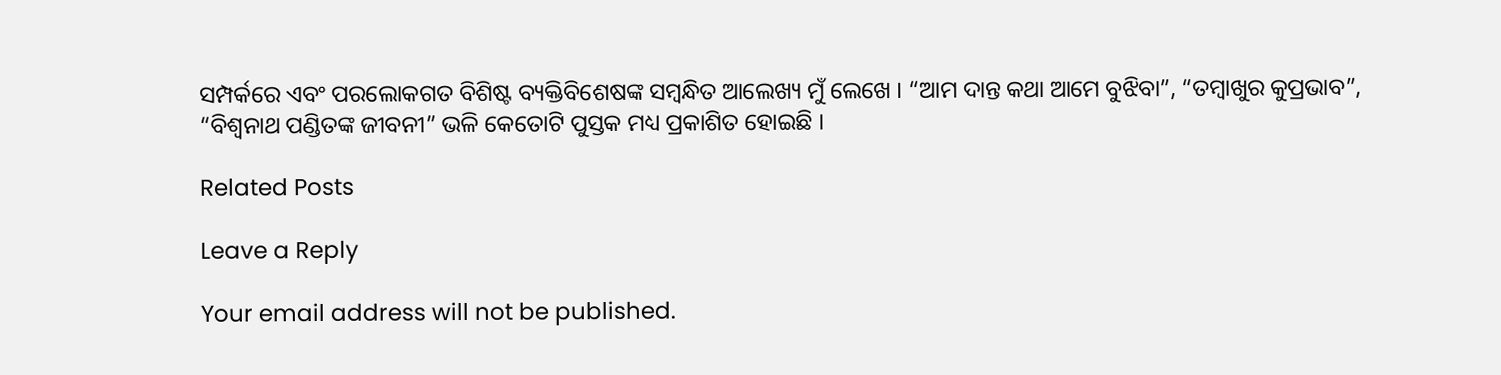ସମ୍ପର୍କରେ ଏବଂ ପରଲୋକଗତ ବିଶିଷ୍ଟ ବ୍ୟକ୍ତିବିଶେଷଙ୍କ ସମ୍ବନ୍ଧିତ ଆଲେଖ୍ୟ ମୁଁ ଲେଖେ । “ଆମ ଦାନ୍ତ କଥା ଆମେ ବୁଝିବା”, “ତମ୍ବାଖୁର କୁପ୍ରଭାବ”, “ବିଶ୍ଵନାଥ ପଣ୍ଡିତଙ୍କ ଜୀବନୀ” ଭଳି କେତୋଟି ପୁସ୍ତକ ମଧ୍ୟ ପ୍ରକାଶିତ ହୋଇଛି ।

Related Posts

Leave a Reply

Your email address will not be published.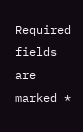Required fields are marked *